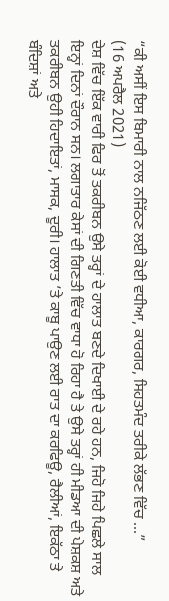“ਕੀ ਅਸੀਂ ਇਸ ਬਿਮਾਰੀ ਨਾਲ ਨਜਿੱਠਣ ਲਈ ਕੋਈ ਵਧੀਆ, ਕਾਰਗਰ, ਸਿਹਤਮੰਦ ਤਰੀਕੇ ਲੱਭਣ ਵਿੱਚ ...”
(16 ਅਪਰੈਲ 2021)
ਦੇਸ਼ ਵਿੱਚ ਇੱਕ ਵਾਰੀ ਫਿਰ ਤੋਂ ਤਕਰੀਬਨ ਉਸੇ ਤਰ੍ਹਾਂ ਦੇ ਹਾਲਾਤ ਬਣਦੇ ਦਿਖਾਈ ਦੇ ਰਹੇ ਹਨ, ਜਿਹੋ ਜਿਹੇ ਪਿਛਲੇ ਸਾਲ ਇਨ੍ਹਾਂ ਦਿਨਾਂ ਦੌਰਾਨ ਸਨ। ਲਗਾਤਾਰ ਕੇਸਾਂ ਦੀ ਗਿਣਤੀ ਵਿੱਚ ਵਾਧਾ ਹੋ ਰਿਹਾ ਹੈ ਤੇ ਉਸੇ ਤਰ੍ਹਾਂ ਹੀ ਮੀਡਆ ਦੀ ਪੇਸ਼ਕਸ਼ ਅਤੇ ਤਕਰੀਬਨ ਉਹੀ ਹਿਦਾਇਤਾਂ, ਮਾਸਕ, ਦੂਰੀ। ਹਾਲਾਤ ’ਤੇ ਕਾਬੂ ਪਾਉਣ ਲਈ ਰਾਤ ਦਾ ਕਰਫਿਊ, ਰੈਲੀਆਂ, ਇਕੱਠਾ ਤੇ ਬੰਦਿਸ਼ਾਂ ਅਤੇ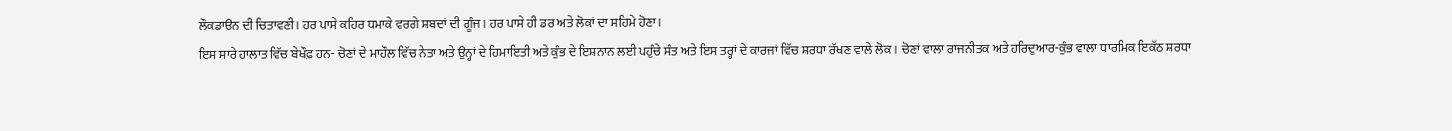ਲੌਕਡਾੳਨ ਦੀ ਚਿਤਾਵਣੀ। ਹਰ ਪਾਸੇ ਕਹਿਰ ਧਮਾਕੇ ਵਰਗੇ ਸ਼ਬਦਾਂ ਦੀ ਗੂੰਜ। ਹਰ ਪਾਸੇ ਹੀ ਡਰ ਅਤੇ ਲੋਕਾਂ ਦਾ ਸਹਿਮੇ ਹੋਣਾ।
ਇਸ ਸਾਰੇ ਹਾਲਾਤ ਵਿੱਚ ਬੇਖੌਫ਼ ਹਨ- ਚੋਣਾਂ ਦੇ ਮਾਹੌਲ ਵਿੱਚ ਨੇਤਾ ਅਤੇ ਉਨ੍ਹਾਂ ਦੇ ਹਿਮਾਇਤੀ ਅਤੇ ਕੁੰਭ ਦੇ ਇਸ਼ਨਾਨ ਲਈ ਪਹੁੰਚੇ ਸੰਤ ਅਤੇ ਇਸ ਤਰ੍ਹਾਂ ਦੇ ਕਾਰਜਾਂ ਵਿੱਚ ਸ਼ਰਧਾ ਰੱਖਣ ਵਾਲੇ ਲੋਕ। ਚੋਣਾਂ ਵਾਲਾ ਰਾਜਨੀਤਕ ਅਤੇ ਹਰਿਦੁਆਰ-ਕੁੰਭ ਵਾਲਾ ਧਾਰਮਿਕ ਇਕੱਠ ਸ਼ਰਧਾ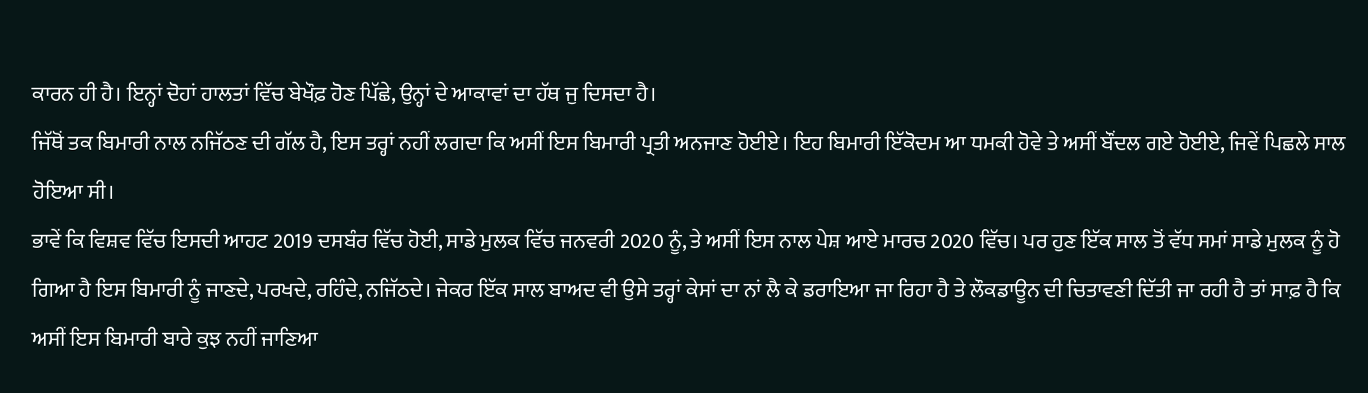ਕਾਰਨ ਹੀ ਹੈ। ਇਨ੍ਹਾਂ ਦੋਹਾਂ ਹਾਲਤਾਂ ਵਿੱਚ ਬੇਖੌਫ਼ ਹੋਣ ਪਿੱਛੇ, ਉਨ੍ਹਾਂ ਦੇ ਆਕਾਵਾਂ ਦਾ ਹੱਥ ਜੁ ਦਿਸਦਾ ਹੈ।
ਜਿੱਥੋਂ ਤਕ ਬਿਮਾਰੀ ਨਾਲ ਨਜਿੱਠਣ ਦੀ ਗੱਲ ਹੈ, ਇਸ ਤਰ੍ਹਾਂ ਨਹੀਂ ਲਗਦਾ ਕਿ ਅਸੀਂ ਇਸ ਬਿਮਾਰੀ ਪ੍ਰਤੀ ਅਨਜਾਣ ਹੋਈਏ। ਇਹ ਬਿਮਾਰੀ ਇੱਕੋਦਮ ਆ ਧਮਕੀ ਹੋਵੇ ਤੇ ਅਸੀਂ ਬੌਂਦਲ ਗਏ ਹੋਈਏ, ਜਿਵੇਂ ਪਿਛਲੇ ਸਾਲ ਹੋਇਆ ਸੀ।
ਭਾਵੇਂ ਕਿ ਵਿਸ਼ਵ ਵਿੱਚ ਇਸਦੀ ਆਹਟ 2019 ਦਸਬੰਰ ਵਿੱਚ ਹੋਈ, ਸਾਡੇ ਮੁਲਕ ਵਿੱਚ ਜਨਵਰੀ 2020 ਨੂੰ, ਤੇ ਅਸੀਂ ਇਸ ਨਾਲ ਪੇਸ਼ ਆਏ ਮਾਰਚ 2020 ਵਿੱਚ। ਪਰ ਹੁਣ ਇੱਕ ਸਾਲ ਤੋਂ ਵੱਧ ਸਮਾਂ ਸਾਡੇ ਮੁਲਕ ਨੂੰ ਹੋ ਗਿਆ ਹੈ ਇਸ ਬਿਮਾਰੀ ਨੂੰ ਜਾਣਦੇ, ਪਰਖਦੇ, ਰਹਿੰਦੇ, ਨਜਿੱਠਦੇ। ਜੇਕਰ ਇੱਕ ਸਾਲ ਬਾਅਦ ਵੀ ਉਸੇ ਤਰ੍ਹਾਂ ਕੇਸਾਂ ਦਾ ਨਾਂ ਲੈ ਕੇ ਡਰਾਇਆ ਜਾ ਰਿਹਾ ਹੈ ਤੇ ਲੌਕਡਾਊਨ ਦੀ ਚਿਤਾਵਣੀ ਦਿੱਤੀ ਜਾ ਰਹੀ ਹੈ ਤਾਂ ਸਾਫ਼ ਹੈ ਕਿ ਅਸੀਂ ਇਸ ਬਿਮਾਰੀ ਬਾਰੇ ਕੁਝ ਨਹੀਂ ਜਾਣਿਆ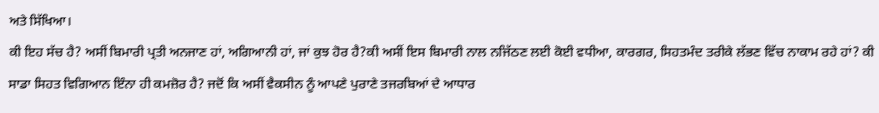ਅਤੇ ਸਿੱਖਿਆ।
ਕੀ ਇਹ ਸੱਚ ਹੈ? ਅਸੀਂ ਬਿਮਾਰੀ ਪ੍ਰਤੀ ਅਨਜਾਣ ਹਾਂ, ਅਗਿਆਨੀ ਹਾਂ, ਜਾਂ ਕੁਝ ਹੋਰ ਹੈ?ਕੀ ਅਸੀਂ ਇਸ ਬਿਮਾਰੀ ਨਾਲ ਨਜਿੱਠਣ ਲਈ ਕੋਈ ਵਧੀਆ, ਕਾਰਗਰ, ਸਿਹਤਮੰਦ ਤਰੀਕੇ ਲੱਭਣ ਵਿੱਚ ਨਾਕਾਮ ਰਹੇ ਹਾਂ? ਕੀ ਸਾਡਾ ਸਿਹਤ ਵਿਗਿਆਨ ਇੰਨਾ ਹੀ ਕਮਜ਼ੋਰ ਹੈ? ਜਦੋਂ ਕਿ ਅਸੀਂ ਵੈਕਸੀਨ ਨੂੰ ਆਪਣੇ ਪੁਰਾਣੇ ਤਜਰਬਿਆਂ ਦੇ ਆਧਾਰ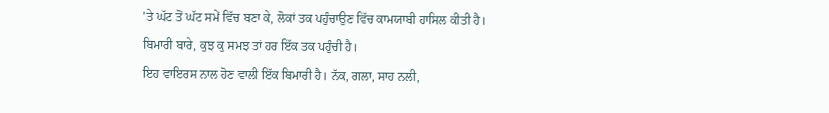’ਤੇ ਘੱਟ ਤੋਂ ਘੱਟ ਸਮੇਂ ਵਿੱਚ ਬਣਾ ਕੇ, ਲੋਕਾਂ ਤਕ ਪਹੁੰਚਾਉਣ ਵਿੱਚ ਕਾਮਯਾਬੀ ਹਾਸਿਲ ਕੀਤੀ ਹੈ।
ਬਿਮਾਰੀ ਬਾਰੇ, ਕੁਝ ਕੁ ਸਮਝ ਤਾਂ ਹਰ ਇੱਕ ਤਕ ਪਹੁੰਚੀ ਹੈ।
ਇਹ ਵਾਇਰਸ ਨਾਲ ਹੋਣ ਵਾਲੀ ਇੱਕ ਬਿਮਾਰੀ ਹੈ। ਨੱਕ, ਗਲਾ, ਸਾਹ ਨਲੀ,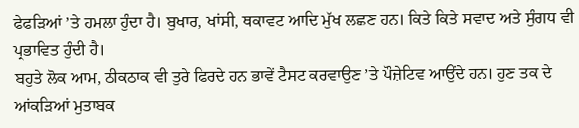ਫੇਫੜਿਆਂ ’ਤੇ ਹਮਲਾ ਹੁੰਦਾ ਹੈ। ਬੁਖਾਰ, ਖਾਂਸੀ, ਥਕਾਵਟ ਆਦਿ ਮੁੱਖ ਲਛਣ ਹਨ। ਕਿਤੇ ਕਿਤੇ ਸਵਾਦ ਅਤੇ ਸੁੰਗਧ ਵੀ ਪ੍ਰਭਾਵਿਤ ਹੁੰਦੀ ਹੈ।
ਬਹੁਤੇ ਲੋਕ ਆਮ, ਠੀਕਠਾਕ ਵੀ ਤੁਰੇ ਫਿਰਦੇ ਹਨ ਭਾਵੇਂ ਟੈਸਟ ਕਰਵਾਉਣ ’ਤੇ ਪੌਜ਼ੇਟਿਵ ਆਉਂਦੇ ਹਨ। ਹੁਣ ਤਕ ਦੇ ਆਂਕੜਿਆਂ ਮੁਤਾਬਕ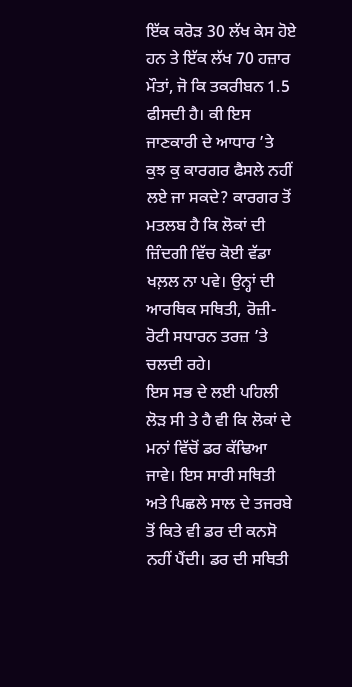ਇੱਕ ਕਰੋੜ 30 ਲੱਖ ਕੇਸ ਹੋਏ ਹਨ ਤੇ ਇੱਕ ਲੱਖ 70 ਹਜ਼ਾਰ ਮੌਤਾਂ, ਜੋ ਕਿ ਤਕਰੀਬਨ 1.5 ਫੀਸਦੀ ਹੈ। ਕੀ ਇਸ ਜਾਣਕਾਰੀ ਦੇ ਆਧਾਰ ’ਤੇ ਕੁਝ ਕੁ ਕਾਰਗਰ ਫੈਸਲੇ ਨਹੀਂ ਲਏ ਜਾ ਸਕਦੇ? ਕਾਰਗਰ ਤੋਂ ਮਤਲਬ ਹੈ ਕਿ ਲੋਕਾਂ ਦੀ ਜ਼ਿੰਦਗੀ ਵਿੱਚ ਕੋਈ ਵੱਡਾ ਖਲ਼ਲ ਨਾ ਪਵੇ। ਉਨ੍ਹਾਂ ਦੀ ਆਰਥਿਕ ਸਥਿਤੀ, ਰੋਜ਼ੀ-ਰੋਟੀ ਸਧਾਰਨ ਤਰਜ਼ ’ਤੇ ਚਲਦੀ ਰਹੇ।
ਇਸ ਸਭ ਦੇ ਲਈ ਪਹਿਲੀ ਲੋੜ ਸੀ ਤੇ ਹੈ ਵੀ ਕਿ ਲੋਕਾਂ ਦੇ ਮਨਾਂ ਵਿੱਚੋਂ ਡਰ ਕੱਢਿਆ ਜਾਵੇ। ਇਸ ਸਾਰੀ ਸਥਿਤੀ ਅਤੇ ਪਿਛਲੇ ਸਾਲ ਦੇ ਤਜਰਬੇ ਤੋਂ ਕਿਤੇ ਵੀ ਡਰ ਦੀ ਕਨਸੋ ਨਹੀਂ ਪੈਂਦੀ। ਡਰ ਦੀ ਸਥਿਤੀ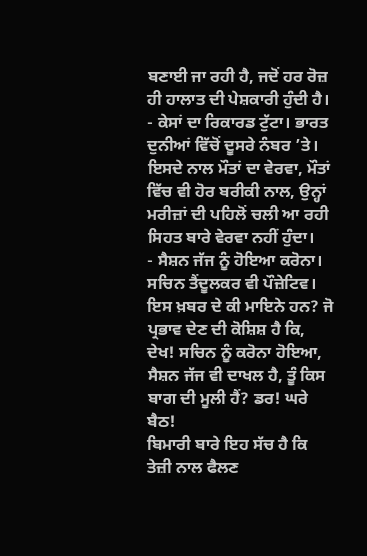ਬਣਾਈ ਜਾ ਰਹੀ ਹੈ, ਜਦੋਂ ਹਰ ਰੋਜ਼ ਹੀ ਹਾਲਾਤ ਦੀ ਪੇਸ਼ਕਾਰੀ ਹੁੰਦੀ ਹੈ।
- ਕੇਸਾਂ ਦਾ ਰਿਕਾਰਡ ਟੁੱਟਾ। ਭਾਰਤ ਦੁਨੀਆਂ ਵਿੱਚੋਂ ਦੂਸਰੇ ਨੰਬਰ ’ਤੇ। ਇਸਦੇ ਨਾਲ ਮੌਤਾਂ ਦਾ ਵੇਰਵਾ, ਮੌਤਾਂ ਵਿੱਚ ਵੀ ਹੋਰ ਬਰੀਕੀ ਨਾਲ, ਉਨ੍ਹਾਂ ਮਰੀਜ਼ਾਂ ਦੀ ਪਹਿਲੋਂ ਚਲੀ ਆ ਰਹੀ ਸਿਹਤ ਬਾਰੇ ਵੇਰਵਾ ਨਹੀਂ ਹੁੰਦਾ।
- ਸੈਸ਼ਨ ਜੱਜ ਨੂੰ ਹੋਇਆ ਕਰੋਨਾ। ਸਚਿਨ ਤੈਂਦੂਲਕਰ ਵੀ ਪੌਜ਼ੇਟਿਵ। ਇਸ ਖ਼ਬਰ ਦੇ ਕੀ ਮਾਇਨੇ ਹਨ? ਜੋ ਪ੍ਰਭਾਵ ਦੇਣ ਦੀ ਕੋਸ਼ਿਸ਼ ਹੈ ਕਿ, ਦੇਖ! ਸਚਿਨ ਨੂੰ ਕਰੋਨਾ ਹੋਇਆ, ਸੈਸ਼ਨ ਜੱਜ ਵੀ ਦਾਖਲ ਹੈ, ਤੂੰ ਕਿਸ ਬਾਗ ਦੀ ਮੂਲੀ ਹੈਂ? ਡਰ! ਘਰੇ ਬੈਠ!
ਬਿਮਾਰੀ ਬਾਰੇ ਇਹ ਸੱਚ ਹੈ ਕਿ ਤੇਜ਼ੀ ਨਾਲ ਫੈਲਣ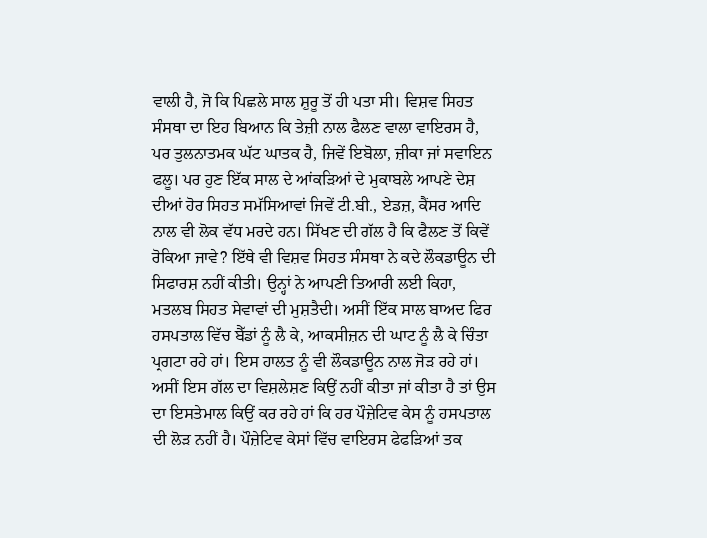ਵਾਲੀ ਹੈ, ਜੋ ਕਿ ਪਿਛਲੇ ਸਾਲ ਸ਼ੁਰੂ ਤੋਂ ਹੀ ਪਤਾ ਸੀ। ਵਿਸ਼ਵ ਸਿਹਤ ਸੰਸਥਾ ਦਾ ਇਹ ਬਿਆਨ ਕਿ ਤੇਜ਼ੀ ਨਾਲ ਫੈਲਣ ਵਾਲਾ ਵਾਇਰਸ ਹੈ, ਪਰ ਤੁਲਨਾਤਮਕ ਘੱਟ ਘਾਤਕ ਹੈ, ਜਿਵੇਂ ਇਬੋਲਾ, ਜ਼ੀਕਾ ਜਾਂ ਸਵਾਇਨ ਫਲੂ। ਪਰ ਹੁਣ ਇੱਕ ਸਾਲ ਦੇ ਆਂਕੜਿਆਂ ਦੇ ਮੁਕਾਬਲੇ ਆਪਣੇ ਦੇਸ਼ ਦੀਆਂ ਹੋਰ ਸਿਹਤ ਸਮੱਸਿਆਵਾਂ ਜਿਵੇਂ ਟੀ.ਬੀ., ਏਡਜ਼, ਕੈਂਸਰ ਆਦਿ ਨਾਲ ਵੀ ਲੋਕ ਵੱਧ ਮਰਦੇ ਹਨ। ਸਿੱਖਣ ਦੀ ਗੱਲ ਹੈ ਕਿ ਫੈਲਣ ਤੋਂ ਕਿਵੇਂ ਰੋਕਿਆ ਜਾਵੇ? ਇੱਥੇ ਵੀ ਵਿਸ਼ਵ ਸਿਹਤ ਸੰਸਥਾ ਨੇ ਕਦੇ ਲੌਕਡਾਊਨ ਦੀ ਸਿਫਾਰਸ਼ ਨਹੀਂ ਕੀਤੀ। ਉਨ੍ਹਾਂ ਨੇ ਆਪਣੀ ਤਿਆਰੀ ਲਈ ਕਿਹਾ, ਮਤਲਬ ਸਿਹਤ ਸੇਵਾਵਾਂ ਦੀ ਮੁਸ਼ਤੈਦੀ। ਅਸੀਂ ਇੱਕ ਸਾਲ ਬਾਅਦ ਫਿਰ ਹਸਪਤਾਲ ਵਿੱਚ ਬੈੱਡਾਂ ਨੂੰ ਲੈ ਕੇ, ਆਕਸੀਜ਼ਨ ਦੀ ਘਾਟ ਨੂੰ ਲੈ ਕੇ ਚਿੰਤਾ ਪ੍ਰਗਟਾ ਰਹੇ ਹਾਂ। ਇਸ ਹਾਲਤ ਨੂੰ ਵੀ ਲੌਕਡਾਊਨ ਨਾਲ ਜੋੜ ਰਹੇ ਹਾਂ।
ਅਸੀਂ ਇਸ ਗੱਲ ਦਾ ਵਿਸ਼ਲੇਸ਼ਣ ਕਿਉਂ ਨਹੀਂ ਕੀਤਾ ਜਾਂ ਕੀਤਾ ਹੈ ਤਾਂ ਉਸ ਦਾ ਇਸਤੇਮਾਲ ਕਿਉਂ ਕਰ ਰਹੇ ਹਾਂ ਕਿ ਹਰ ਪੌਜ਼ੇਟਿਵ ਕੇਸ ਨੂੰ ਹਸਪਤਾਲ ਦੀ ਲੋੜ ਨਹੀਂ ਹੈ। ਪੌਜ਼ੇਟਿਵ ਕੇਸਾਂ ਵਿੱਚ ਵਾਇਰਸ ਫੇਫੜਿਆਂ ਤਕ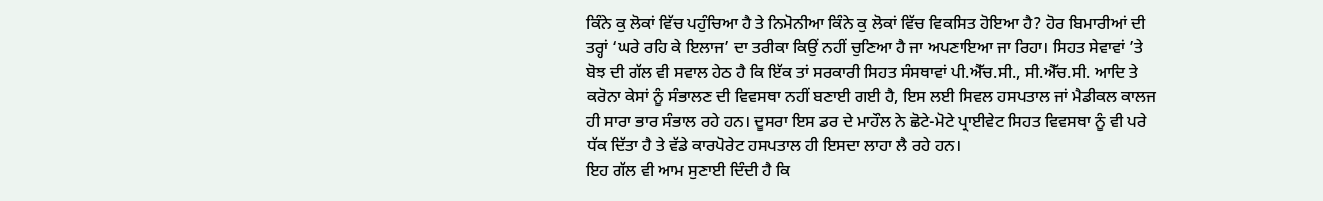ਕਿੰਨੇ ਕੁ ਲੋਕਾਂ ਵਿੱਚ ਪਹੁੰਚਿਆ ਹੈ ਤੇ ਨਿਮੋਨੀਆ ਕਿੰਨੇ ਕੁ ਲੋਕਾਂ ਵਿੱਚ ਵਿਕਸਿਤ ਹੋਇਆ ਹੈ? ਹੋਰ ਬਿਮਾਰੀਆਂ ਦੀ ਤਰ੍ਹਾਂ ‘ਘਰੇ ਰਹਿ ਕੇ ਇਲਾਜ’ ਦਾ ਤਰੀਕਾ ਕਿਉਂ ਨਹੀਂ ਚੁਣਿਆ ਹੈ ਜਾ ਅਪਣਾਇਆ ਜਾ ਰਿਹਾ। ਸਿਹਤ ਸੇਵਾਵਾਂ ’ਤੇ ਬੋਝ ਦੀ ਗੱਲ ਵੀ ਸਵਾਲ ਹੇਠ ਹੈ ਕਿ ਇੱਕ ਤਾਂ ਸਰਕਾਰੀ ਸਿਹਤ ਸੰਸਥਾਵਾਂ ਪੀ.ਐੱਚ.ਸੀ., ਸੀ.ਐੱਚ.ਸੀ. ਆਦਿ ਤੇ ਕਰੋਨਾ ਕੇਸਾਂ ਨੂੰ ਸੰਭਾਲਣ ਦੀ ਵਿਵਸਥਾ ਨਹੀਂ ਬਣਾਈ ਗਈ ਹੈ, ਇਸ ਲਈ ਸਿਵਲ ਹਸਪਤਾਲ ਜਾਂ ਮੈਡੀਕਲ ਕਾਲਜ ਹੀ ਸਾਰਾ ਭਾਰ ਸੰਭਾਲ ਰਹੇ ਹਨ। ਦੂਸਰਾ ਇਸ ਡਰ ਦੇ ਮਾਹੌਲ ਨੇ ਛੋਟੇ-ਮੋਟੇ ਪ੍ਰਾਈਵੇਟ ਸਿਹਤ ਵਿਵਸਥਾ ਨੂੰ ਵੀ ਪਰੇ ਧੱਕ ਦਿੱਤਾ ਹੈ ਤੇ ਵੱਡੇ ਕਾਰਪੋਰੇਟ ਹਸਪਤਾਲ ਹੀ ਇਸਦਾ ਲਾਹਾ ਲੈ ਰਹੇ ਹਨ।
ਇਹ ਗੱਲ ਵੀ ਆਮ ਸੁਣਾਈ ਦਿੰਦੀ ਹੈ ਕਿ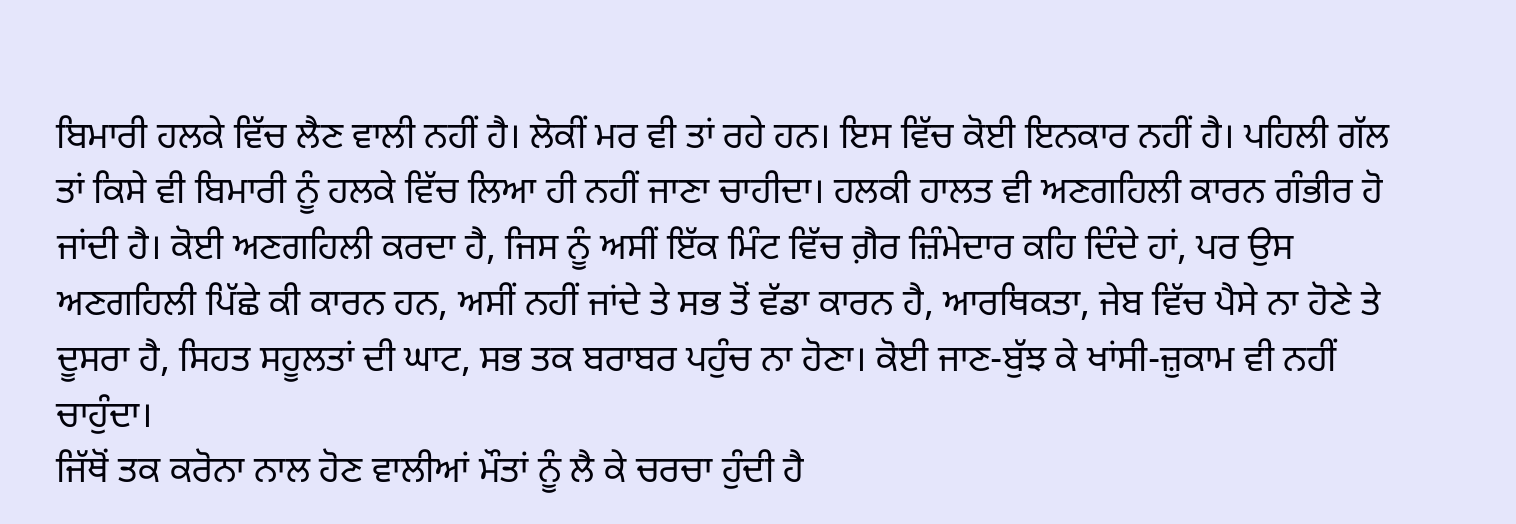ਬਿਮਾਰੀ ਹਲਕੇ ਵਿੱਚ ਲੈਣ ਵਾਲੀ ਨਹੀਂ ਹੈ। ਲੋਕੀਂ ਮਰ ਵੀ ਤਾਂ ਰਹੇ ਹਨ। ਇਸ ਵਿੱਚ ਕੋਈ ਇਨਕਾਰ ਨਹੀਂ ਹੈ। ਪਹਿਲੀ ਗੱਲ ਤਾਂ ਕਿਸੇ ਵੀ ਬਿਮਾਰੀ ਨੂੰ ਹਲਕੇ ਵਿੱਚ ਲਿਆ ਹੀ ਨਹੀਂ ਜਾਣਾ ਚਾਹੀਦਾ। ਹਲਕੀ ਹਾਲਤ ਵੀ ਅਣਗਹਿਲੀ ਕਾਰਨ ਗੰਭੀਰ ਹੋ ਜਾਂਦੀ ਹੈ। ਕੋਈ ਅਣਗਹਿਲੀ ਕਰਦਾ ਹੈ, ਜਿਸ ਨੂੰ ਅਸੀਂ ਇੱਕ ਮਿੰਟ ਵਿੱਚ ਗ਼ੈਰ ਜ਼ਿੰਮੇਦਾਰ ਕਹਿ ਦਿੰਦੇ ਹਾਂ, ਪਰ ਉਸ ਅਣਗਹਿਲੀ ਪਿੱਛੇ ਕੀ ਕਾਰਨ ਹਨ, ਅਸੀਂ ਨਹੀਂ ਜਾਂਦੇ ਤੇ ਸਭ ਤੋਂ ਵੱਡਾ ਕਾਰਨ ਹੈ, ਆਰਥਿਕਤਾ, ਜੇਬ ਵਿੱਚ ਪੈਸੇ ਨਾ ਹੋਣੇ ਤੇ ਦੂਸਰਾ ਹੈ, ਸਿਹਤ ਸਹੂਲਤਾਂ ਦੀ ਘਾਟ, ਸਭ ਤਕ ਬਰਾਬਰ ਪਹੁੰਚ ਨਾ ਹੋਣਾ। ਕੋਈ ਜਾਣ-ਬੁੱਝ ਕੇ ਖਾਂਸੀ-ਜ਼ੁਕਾਮ ਵੀ ਨਹੀਂ ਚਾਹੁੰਦਾ।
ਜਿੱਥੋਂ ਤਕ ਕਰੋਨਾ ਨਾਲ ਹੋਣ ਵਾਲੀਆਂ ਮੌਤਾਂ ਨੂੰ ਲੈ ਕੇ ਚਰਚਾ ਹੁੰਦੀ ਹੈ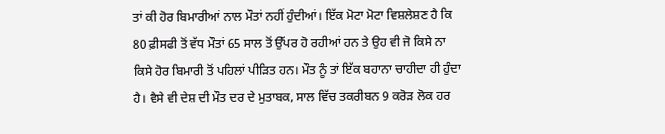ਤਾਂ ਕੀ ਹੋਰ ਬਿਮਾਰੀਆਂ ਨਾਲ ਮੌਤਾਂ ਨਹੀਂ ਹੁੰਦੀਆਂ। ਇੱਕ ਮੋਟਾ ਮੋਟਾ ਵਿਸ਼ਲੇਸ਼ਣ ਹੈ ਕਿ 80 ਫ਼ੀਸਫੀ ਤੋਂ ਵੱਧ ਮੌਤਾਂ 65 ਸਾਲ ਤੋਂ ਉੱਪਰ ਹੋ ਰਹੀਆਂ ਹਨ ਤੇ ਉਹ ਵੀ ਜੋ ਕਿਸੇ ਨਾ ਕਿਸੇ ਹੋਰ ਬਿਮਾਰੀ ਤੋਂ ਪਹਿਲਾਂ ਪੀੜਿਤ ਹਨ। ਮੌਤ ਨੂੰ ਤਾਂ ਇੱਕ ਬਹਾਨਾ ਚਾਹੀਦਾ ਹੀ ਹੁੰਦਾ ਹੈ। ਵੈਸੇ ਵੀ ਦੇਸ਼ ਦੀ ਮੌਤ ਦਰ ਦੇ ਮੁਤਾਬਕ, ਸਾਲ ਵਿੱਚ ਤਕਰੀਬਨ 9 ਕਰੋੜ ਲੋਕ ਹਰ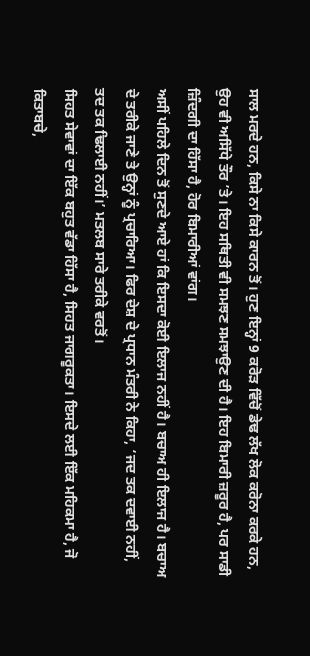ਸਾਲ ਮਰਦੇ ਹਨ, ਕਿਸੇ ਨਾ ਕਿਸੇ ਕਾਰਨ ਤੋਂ। ਹੁਣ ਇਨ੍ਹਾਂ 9 ਕਰੋੜ ਵਿੱਚੋਂ ਡੇਢ ਲੱਖ ਲੋਕ ਕਰੋਨਾ ਕਰਕੇ ਹਨ, ਉਹ ਵੀ ਅਸਿੱਧੇ ਤੌਰ ’ਤੇ। ਇਹ ਸਥਿਤੀ ਵੀ ਸਮਝਣ ਸਮਝਾਉਣ ਦੀ ਹੈ। ਇਹ ਬਿਮਾਰੀ ਜ਼ਰੂਰ ਹੈ, ਪਰ ਸਾਡੀ ਜ਼ਿੰਦਗੀ ਦਾ ਹਿੱਸਾ ਹੈ, ਹੋਰ ਬਿਮਾਰੀਆਂ ਵਾਂਗ।
ਅਸੀਂ ਪਹਿਲੇ ਦਿਨ ਤੋਂ ਸੁਣਦੇ ਆਏ ਹਾਂ ਕਿ ਇਸਦਾ ਕੋਈ ਇਲਾਜ ਨਹੀਂ ਹੈ। ਬਚਾਅ ਹੀ ਇਲਾਜ ਹੈ। ਬਚਾਅ ਦੇ ਤਰੀਕੇ ਜਾਣੇ ਤੇ ਉਨ੍ਹਾਂ ਨੂੰ ਪ੍ਰਚਾਰਿਆ। ਫਿਰ ਦੇਸ਼ ਦੇ ਪ੍ਰਧਾਨ ਮੰਤਰੀ ਨੇ ਕਿਹਾ, ‘ਜਦ ਤਕ ਦਵਾਈ ਨਹੀਂ, ਤਦ ਤਕ ਢਿਲਾਈ ਨਹੀਂ।’ ਮਤਲਬ ਸਾਰੇ ਤਰੀਕੇ ਵਰਤੋਂ।
ਸਿਹਤ ਸੇਵਾਵਾਂ ਦਾ ਇੱਕ ਬਹੁਤ ਵੱਡਾ ਹਿੱਸਾ ਹੈ, ਸਿਹਤ ਜਾਗਰੂਕਤਾ। ਇਸਦੇ ਲਈ ਇੱਕ ਮਹਿਕਮਾ ਹੈ, ਜੋ ਕਿਤਾਬਚੇ,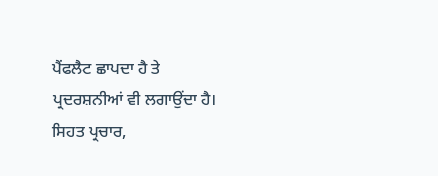ਪੈਂਫਲੈਟ ਛਾਪਦਾ ਹੈ ਤੇ ਪ੍ਰਦਰਸ਼ਨੀਆਂ ਵੀ ਲਗਾਉਂਦਾ ਹੈ। ਸਿਹਤ ਪ੍ਰਚਾਰ,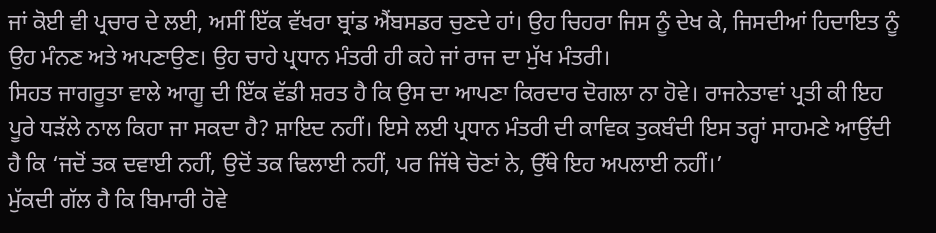ਜਾਂ ਕੋਈ ਵੀ ਪ੍ਰਚਾਰ ਦੇ ਲਈ, ਅਸੀਂ ਇੱਕ ਵੱਖਰਾ ਬ੍ਰਾਂਡ ਐਂਬਸਡਰ ਚੁਣਦੇ ਹਾਂ। ਉਹ ਚਿਹਰਾ ਜਿਸ ਨੂੰ ਦੇਖ ਕੇ, ਜਿਸਦੀਆਂ ਹਿਦਾਇਤ ਨੂੰ ਉਹ ਮੰਨਣ ਅਤੇ ਅਪਣਾਉਣ। ਉਹ ਚਾਹੇ ਪ੍ਰਧਾਨ ਮੰਤਰੀ ਹੀ ਕਹੇ ਜਾਂ ਰਾਜ ਦਾ ਮੁੱਖ ਮੰਤਰੀ।
ਸਿਹਤ ਜਾਗਰੂਤਾ ਵਾਲੇ ਆਗੂ ਦੀ ਇੱਕ ਵੱਡੀ ਸ਼ਰਤ ਹੈ ਕਿ ਉਸ ਦਾ ਆਪਣਾ ਕਿਰਦਾਰ ਦੋਗਲਾ ਨਾ ਹੋਵੇ। ਰਾਜਨੇਤਾਵਾਂ ਪ੍ਰਤੀ ਕੀ ਇਹ ਪੂਰੇ ਧੜੱਲੇ ਨਾਲ ਕਿਹਾ ਜਾ ਸਕਦਾ ਹੈ? ਸ਼ਾਇਦ ਨਹੀਂ। ਇਸੇ ਲਈ ਪ੍ਰਧਾਨ ਮੰਤਰੀ ਦੀ ਕਾਵਿਕ ਤੁਕਬੰਦੀ ਇਸ ਤਰ੍ਹਾਂ ਸਾਹਮਣੇ ਆਉਂਦੀ ਹੈ ਕਿ ‘ਜਦੋਂ ਤਕ ਦਵਾਈ ਨਹੀਂ, ਉਦੋਂ ਤਕ ਢਿਲਾਈ ਨਹੀਂ, ਪਰ ਜਿੱਥੇ ਚੋਣਾਂ ਨੇ, ਉੱਥੇ ਇਹ ਅਪਲਾਈ ਨਹੀਂ।’
ਮੁੱਕਦੀ ਗੱਲ ਹੈ ਕਿ ਬਿਮਾਰੀ ਹੋਵੇ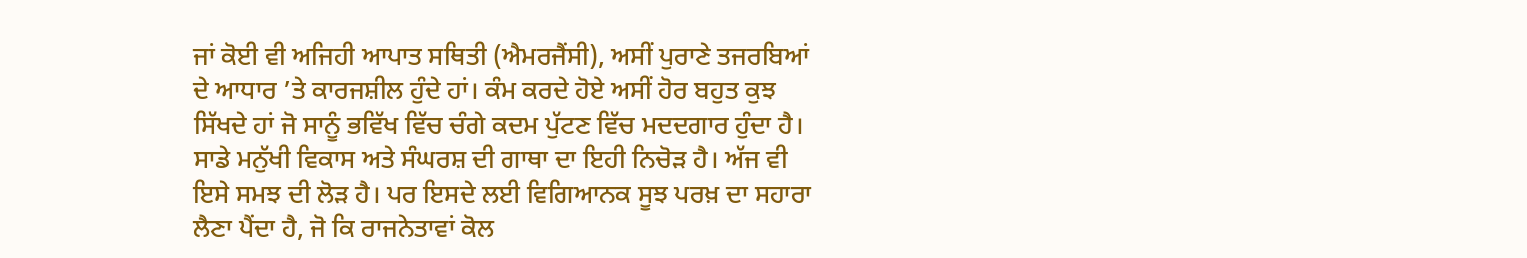ਜਾਂ ਕੋਈ ਵੀ ਅਜਿਹੀ ਆਪਾਤ ਸਥਿਤੀ (ਐਮਰਜੈਂਸੀ), ਅਸੀਂ ਪੁਰਾਣੇ ਤਜਰਬਿਆਂ ਦੇ ਆਧਾਰ ’ਤੇ ਕਾਰਜਸ਼ੀਲ ਹੁੰਦੇ ਹਾਂ। ਕੰਮ ਕਰਦੇ ਹੋਏ ਅਸੀਂ ਹੋਰ ਬਹੁਤ ਕੁਝ ਸਿੱਖਦੇ ਹਾਂ ਜੋ ਸਾਨੂੰ ਭਵਿੱਖ ਵਿੱਚ ਚੰਗੇ ਕਦਮ ਪੁੱਟਣ ਵਿੱਚ ਮਦਦਗਾਰ ਹੁੰਦਾ ਹੈ। ਸਾਡੇ ਮਨੁੱਖੀ ਵਿਕਾਸ ਅਤੇ ਸੰਘਰਸ਼ ਦੀ ਗਾਥਾ ਦਾ ਇਹੀ ਨਿਚੋੜ ਹੈ। ਅੱਜ ਵੀ ਇਸੇ ਸਮਝ ਦੀ ਲੋੜ ਹੈ। ਪਰ ਇਸਦੇ ਲਈ ਵਿਗਿਆਨਕ ਸੂਝ ਪਰਖ਼ ਦਾ ਸਹਾਰਾ ਲੈਣਾ ਪੈਂਦਾ ਹੈ, ਜੋ ਕਿ ਰਾਜਨੇਤਾਵਾਂ ਕੋਲ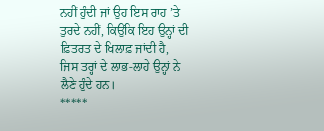ਨਹੀਂ ਹੁੰਦੀ ਜਾਂ ਉਹ ਇਸ ਰਾਹ ’ਤੇ ਤੁਰਦੇ ਨਹੀਂ, ਕਿਉਂਕਿ ਇਹ ਉਨ੍ਹਾਂ ਦੀ ਫ਼ਿਤਰਤ ਦੇ ਖਿਲਾਫ਼ ਜਾਂਦੀ ਹੈ, ਜਿਸ ਤਰ੍ਹਾਂ ਦੇ ਲਾਭ-ਲਾਹੇ ਉਨ੍ਹਾਂ ਨੇ ਲੈਣੇ ਹੁੰਦੇ ਹਨ।
*****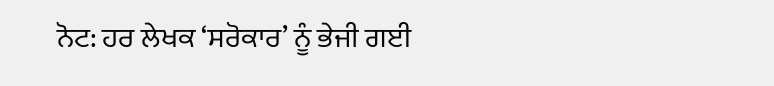ਨੋਟ: ਹਰ ਲੇਖਕ ‘ਸਰੋਕਾਰ’ ਨੂੰ ਭੇਜੀ ਗਈ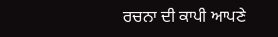ਰਚਨਾ ਦੀ ਕਾਪੀ ਆਪਣੇ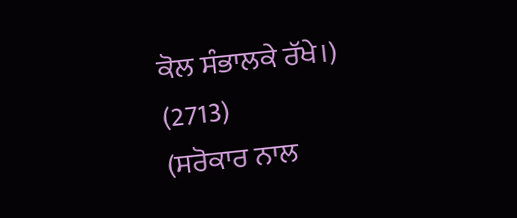ਕੋਲ ਸੰਭਾਲਕੇ ਰੱਖੇ।)
(2713)
(ਸਰੋਕਾਰ ਨਾਲ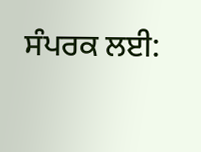ਸੰਪਰਕ ਲਈ: